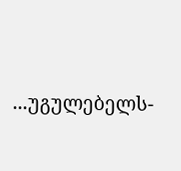...უგულებელს-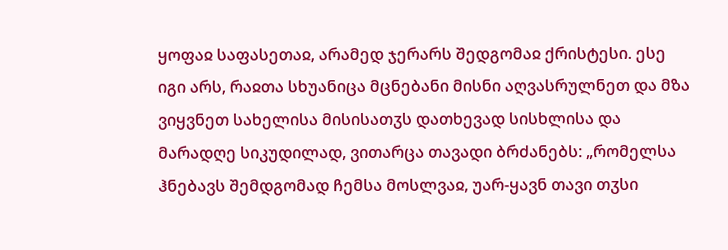ყოფაჲ საფასეთაჲ, არამედ ჯერარს შედგომაჲ ქრისტესი. ესე იგი არს, რაჲთა სხუანიცა მცნებანი მისნი აღვასრულნეთ და მზა ვიყვნეთ სახელისა მისისათჳს დათხევად სისხლისა და მარადღე სიკუდილად, ვითარცა თავადი ბრძანებს: „რომელსა ჰნებავს შემდგომად ჩემსა მოსლვაჲ, უარ-ყავნ თავი თჳსი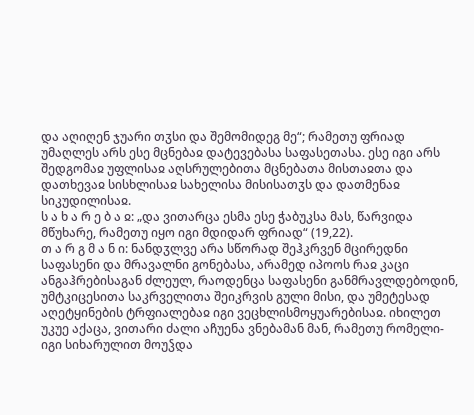და აღიღენ ჯუარი თჳსი და შემომიდეგ მე“; რამეთუ ფრიად უმაღლეს არს ესე მცნებაჲ დატევებასა საფასეთასა. ესე იგი არს შედგომაჲ უფლისაჲ აღსრულებითა მცნებათა მისთაჲთა და დათხევაჲ სისხლისაჲ სახელისა მისისათჳს და დათმენაჲ სიკუდილისაჲ.
ს ა ხ ა რ ე ბ ა ჲ: „და ვითარცა ესმა ესე ჭაბუკსა მას, წარვიდა მწუხარე, რამეთუ იყო იგი მდიდარ ფრიად“ (19,22).
თ ა რ გ მ ა ნ ი: ნანდჳლვე არა სწორად შეჰკრვენ მცირედნი საფასენი და მრავალნი გონებასა, არამედ იპოოს რაჲ კაცი ანგაჰრებისაგან ძლეულ, რაოდენცა საფასენი განმრავლდებოდინ, უმტკიცესითა საკრველითა შეიკრვის გული მისი, და უმეტესად აღეტყინების ტრფიალებაჲ იგი ვეცხლისმოყუარებისაჲ. იხილეთ უკუე აქაცა, ვითარი ძალი აჩუენა ვნებამან მან, რამეთუ რომელი-იგი სიხარულით მოუჴდა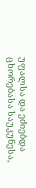უფალსა და ეძიებდა ცხორებასა საუკუნესა,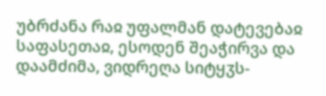უბრძანა რაჲ უფალმან დატევებაჲ საფასეთაჲ, ესოდენ შეაჭირვა და დაამძიმა, ვიდრეღა სიტყჳს-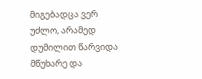მიგებადცა ვერ უძლო, არამედ დუმილით წარვიდა მწუხარე და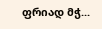ფრიად მჭ...